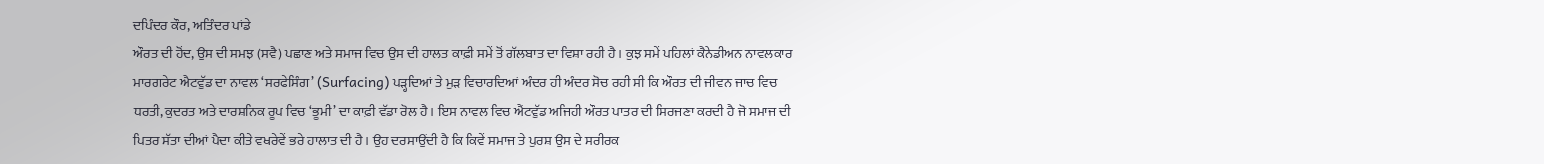ਦਪਿੰਦਰ ਕੌਰ, ਅਤਿੰਦਰ ਪਾਂਡੇ
ਔਰਤ ਦੀ ਹੋਂਦ, ਉਸ ਦੀ ਸਮਝ (ਸਵੈ) ਪਛਾਣ ਅਤੇ ਸਮਾਜ ਵਿਚ ਉਸ ਦੀ ਹਾਲਤ ਕਾਫ਼ੀ ਸਮੇਂ ਤੋਂ ਗੱਲਬਾਤ ਦਾ ਵਿਸ਼ਾ ਰਹੀ ਹੈ। ਕੁਝ ਸਮੇਂ ਪਹਿਲਾਂ ਕੈਨੇਡੀਅਨ ਨਾਵਲਕਾਰ ਮਾਰਗਰੇਟ ਐਟਵੁੱਡ ਦਾ ਨਾਵਲ ‘ਸਰਫੇਸਿੰਗ’ (Surfacing) ਪੜ੍ਹਦਿਆਂ ਤੇ ਮੁੜ ਵਿਚਾਰਦਿਆਂ ਅੰਦਰ ਹੀ ਅੰਦਰ ਸੋਚ ਰਹੀ ਸੀ ਕਿ ਔਰਤ ਦੀ ਜੀਵਨ ਜਾਚ ਵਿਚ ਧਰਤੀ, ਕੁਦਰਤ ਅਤੇ ਦਾਰਸ਼ਨਿਕ ਰੂਪ ਵਿਚ ‘ਭੂਮੀ’ ਦਾ ਕਾਫ਼ੀ ਵੱਡਾ ਰੋਲ ਹੈ। ਇਸ ਨਾਵਲ ਵਿਚ ਐਂਟਵੁੱਡ ਅਜਿਹੀ ਔਰਤ ਪਾਤਰ ਦੀ ਸਿਰਜਣਾ ਕਰਦੀ ਹੈ ਜੋ ਸਮਾਜ ਦੀ ਪਿਤਰ ਸੱਤਾ ਦੀਆਂ ਪੈਦਾ ਕੀਤੇ ਵਖਰੇਵੇਂ ਭਰੇ ਹਾਲਾਤ ਦੀ ਹੈ। ਉਹ ਦਰਸਾਉਂਦੀ ਹੈ ਕਿ ਕਿਵੇਂ ਸਮਾਜ ਤੇ ਪੁਰਸ਼ ਉਸ ਦੇ ਸਰੀਰਕ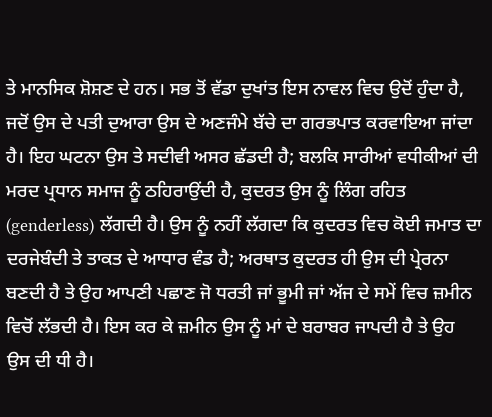ਤੇ ਮਾਨਸਿਕ ਸ਼ੋਸ਼ਣ ਦੇ ਹਨ। ਸਭ ਤੋਂ ਵੱਡਾ ਦੁਖਾਂਤ ਇਸ ਨਾਵਲ ਵਿਚ ਉਦੋਂ ਹੁੰਦਾ ਹੈ, ਜਦੋਂ ਉਸ ਦੇ ਪਤੀ ਦੁਆਰਾ ਉਸ ਦੇ ਅਣਜੰਮੇ ਬੱਚੇ ਦਾ ਗਰਭਪਾਤ ਕਰਵਾਇਆ ਜਾਂਦਾ ਹੈ। ਇਹ ਘਟਨਾ ਉਸ ਤੇ ਸਦੀਵੀ ਅਸਰ ਛੱਡਦੀ ਹੈ; ਬਲਕਿ ਸਾਰੀਆਂ ਵਧੀਕੀਆਂ ਦੀ ਮਰਦ ਪ੍ਰਧਾਨ ਸਮਾਜ ਨੂੰ ਠਹਿਰਾਉਂਦੀ ਹੈ, ਕੁਦਰਤ ਉਸ ਨੂੰ ਲਿੰਗ ਰਹਿਤ (genderless) ਲੱਗਦੀ ਹੈ। ਉਸ ਨੂੰ ਨਹੀਂ ਲੱਗਦਾ ਕਿ ਕੁਦਰਤ ਵਿਚ ਕੋਈ ਜਮਾਤ ਦਾ ਦਰਜੇਬੰਦੀ ਤੇ ਤਾਕਤ ਦੇ ਆਧਾਰ ਵੰਡ ਹੈ; ਅਰਥਾਤ ਕੁਦਰਤ ਹੀ ਉਸ ਦੀ ਪ੍ਰੇਰਨਾ ਬਣਦੀ ਹੈ ਤੇ ਉਹ ਆਪਣੀ ਪਛਾਣ ਜੋ ਧਰਤੀ ਜਾਂ ਭੂਮੀ ਜਾਂ ਅੱਜ ਦੇ ਸਮੇਂ ਵਿਚ ਜ਼ਮੀਨ ਵਿਚੋਂ ਲੱਭਦੀ ਹੈ। ਇਸ ਕਰ ਕੇ ਜ਼ਮੀਨ ਉਸ ਨੂੰ ਮਾਂ ਦੇ ਬਰਾਬਰ ਜਾਪਦੀ ਹੈ ਤੇ ਉਹ ਉਸ ਦੀ ਧੀ ਹੈ।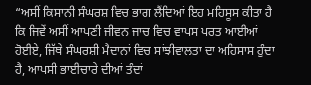“ਅਸੀਂ ਕਿਸਾਨੀ ਸੰਘਰਸ਼ ਵਿਚ ਭਾਗ ਲੈਂਦਿਆਂ ਇਹ ਮਹਿਸੂਸ ਕੀਤਾ ਹੈ ਕਿ ਜਿਵੇਂ ਅਸੀਂ ਆਪਣੀ ਜੀਵਨ ਜਾਚ ਵਿਚ ਵਾਪਸ ਪਰਤ ਆਈਆਂ ਹੋਈਏ, ਜਿੱਥੇ ਸੰਘਰਸ਼ੀ ਮੈਦਾਨਾਂ ਵਿਚ ਸਾਂਝੀਵਾਲਤਾ ਦਾ ਅਹਿਸਾਸ ਹੁੰਦਾ ਹੈ, ਆਪਸੀ ਭਾਈਚਾਰੇ ਦੀਆਂ ਤੰਦਾਂ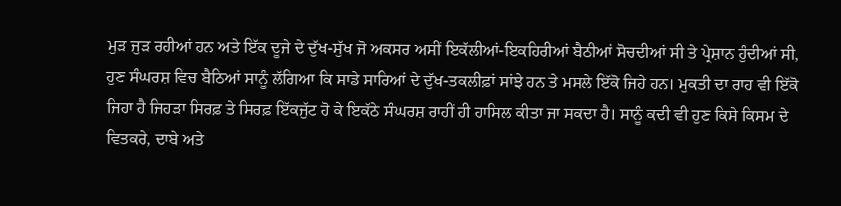ਮੁੜ ਜੁੜ ਰਹੀਆਂ ਹਨ ਅਤੇ ਇੱਕ ਦੂਜੇ ਦੇ ਦੁੱਖ-ਸੁੱਖ ਜੋ ਅਕਸਰ ਅਸੀਂ ਇਕੱਲੀਆਂ-ਇਕਹਿਰੀਆਂ ਬੈਠੀਆਂ ਸੋਚਦੀਆਂ ਸੀ ਤੇ ਪ੍ਰੇਸ਼ਾਨ ਹੁੰਦੀਆਂ ਸੀ, ਹੁਣ ਸੰਘਰਸ਼ ਵਿਚ ਬੈਠਿਆਂ ਸਾਨੂੰ ਲੱਗਿਆ ਕਿ ਸਾਡੇ ਸਾਰਿਆਂ ਦੇ ਦੁੱਖ-ਤਕਲੀਫ਼ਾਂ ਸਾਂਝੇ ਹਨ ਤੇ ਮਸਲੇ ਇੱਕੋ ਜਿਹੇ ਹਨ। ਮੁਕਤੀ ਦਾ ਰਾਹ ਵੀ ਇੱਕੋ ਜਿਹਾ ਹੈ ਜਿਹੜਾ ਸਿਰਫ਼ ਤੇ ਸਿਰਫ਼ ਇੱਕਜੁੱਟ ਹੋ ਕੇ ਇਕੱਠੇ ਸੰਘਰਸ਼ ਰਾਹੀਂ ਹੀ ਹਾਸਿਲ ਕੀਤਾ ਜਾ ਸਕਦਾ ਹੈ। ਸਾਨੂੰ ਕਦੀ ਵੀ ਹੁਣ ਕਿਸੇ ਕਿਸਮ ਦੇ ਵਿਤਕਰੇ, ਦਾਬੇ ਅਤੇ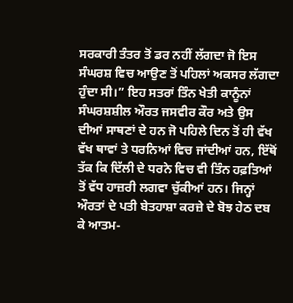ਸਰਕਾਰੀ ਤੰਤਰ ਤੋਂ ਡਰ ਨਹੀਂ ਲੱਗਦਾ ਜੋ ਇਸ ਸੰਘਰਸ਼ ਵਿਚ ਆਉਣ ਤੋਂ ਪਹਿਲਾਂ ਅਕਸਰ ਲੱਗਦਾ ਹੁੰਦਾ ਸੀ।” ਇਹ ਸਤਰਾਂ ਤਿੰਨ ਖੇਤੀ ਕਾਨੂੰਨਾਂ ਸੰਘਰਸ਼ਸ਼ੀਲ ਔਰਤ ਜਸਵੀਰ ਕੌਰ ਅਤੇ ਉਸ ਦੀਆਂ ਸਾਥਣਾਂ ਦੇ ਹਨ ਜੋ ਪਹਿਲੇ ਦਿਨ ਤੋਂ ਹੀ ਵੱਖ ਵੱਖ ਥਾਵਾਂ ਤੇ ਧਰਨਿਆਂ ਵਿਚ ਜਾਂਦੀਆਂ ਹਨ, ਇੱਥੋਂ ਤੱਕ ਕਿ ਦਿੱਲੀ ਦੇ ਧਰਨੇ ਵਿਚ ਵੀ ਤਿੰਨ ਹਫ਼ਤਿਆਂ ਤੋਂ ਵੱਧ ਹਾਜ਼ਰੀ ਲਗਵਾ ਚੁੱਕੀਆਂ ਹਨ। ਜਿਨ੍ਹਾਂ ਔਰਤਾਂ ਦੇ ਪਤੀ ਬੇਤਹਾਸ਼ਾ ਕਰਜ਼ੇ ਦੇ ਬੋਝ ਹੇਠ ਦਬ ਕੇ ਆਤਮ-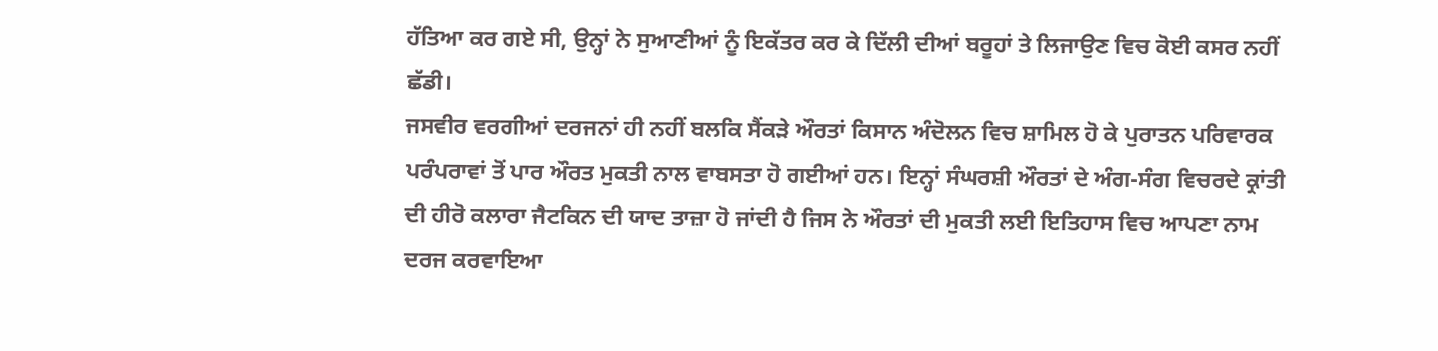ਹੱਤਿਆ ਕਰ ਗਏ ਸੀ, ਉਨ੍ਹਾਂ ਨੇ ਸੁਆਣੀਆਂ ਨੂੰ ਇਕੱਤਰ ਕਰ ਕੇ ਦਿੱਲੀ ਦੀਆਂ ਬਰੂਹਾਂ ਤੇ ਲਿਜਾਉਣ ਵਿਚ ਕੋਈ ਕਸਰ ਨਹੀਂ ਛੱਡੀ।
ਜਸਵੀਰ ਵਰਗੀਆਂ ਦਰਜਨਾਂ ਹੀ ਨਹੀਂ ਬਲਕਿ ਸੈਂਕੜੇ ਔਰਤਾਂ ਕਿਸਾਨ ਅੰਦੋਲਨ ਵਿਚ ਸ਼ਾਮਿਲ ਹੋ ਕੇ ਪੁਰਾਤਨ ਪਰਿਵਾਰਕ ਪਰੰਪਰਾਵਾਂ ਤੋਂ ਪਾਰ ਔਰਤ ਮੁਕਤੀ ਨਾਲ ਵਾਬਸਤਾ ਹੋ ਗਈਆਂ ਹਨ। ਇਨ੍ਹਾਂ ਸੰਘਰਸ਼ੀ ਔਰਤਾਂ ਦੇ ਅੰਗ-ਸੰਗ ਵਿਚਰਦੇ ਕ੍ਰਾਂਤੀ ਦੀ ਹੀਰੋ ਕਲਾਰਾ ਜੈਟਕਿਨ ਦੀ ਯਾਦ ਤਾਜ਼ਾ ਹੋ ਜਾਂਦੀ ਹੈ ਜਿਸ ਨੇ ਔਰਤਾਂ ਦੀ ਮੁਕਤੀ ਲਈ ਇਤਿਹਾਸ ਵਿਚ ਆਪਣਾ ਨਾਮ ਦਰਜ ਕਰਵਾਇਆ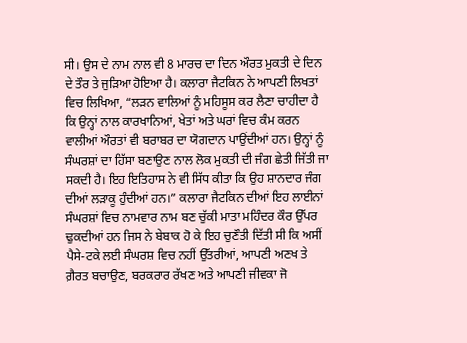ਸੀ। ਉਸ ਦੇ ਨਾਮ ਨਾਲ ਵੀ 8 ਮਾਰਚ ਦਾ ਦਿਨ ਔਰਤ ਮੁਕਤੀ ਦੇ ਦਿਨ ਦੇ ਤੌਰ ਤੇ ਜੁੜਿਆ ਹੋਇਆ ਹੈ। ਕਲਾਰਾ ਜੈਟਕਿਨ ਨੇ ਆਪਣੀ ਲਿਖਤਾਂ ਵਿਚ ਲਿਖਿਆ, “ਲੜਨ ਵਾਲਿਆਂ ਨੂੰ ਮਹਿਸੂਸ ਕਰ ਲੈਣਾ ਚਾਹੀਦਾ ਹੈ ਕਿ ਉਨ੍ਹਾਂ ਨਾਲ ਕਾਰਖਾਨਿਆਂ, ਖੇਤਾਂ ਅਤੇ ਘਰਾਂ ਵਿਚ ਕੰਮ ਕਰਨ ਵਾਲੀਆਂ ਔਰਤਾਂ ਵੀ ਬਰਾਬਰ ਦਾ ਯੋਗਦਾਨ ਪਾਉਂਦੀਆਂ ਹਨ। ਉਨ੍ਹਾਂ ਨੂੰ ਸੰਘਰਸ਼ਾਂ ਦਾ ਹਿੱਸਾ ਬਣਾਉਣ ਨਾਲ ਲੋਕ ਮੁਕਤੀ ਦੀ ਜੰਗ ਛੇਤੀ ਜਿੱਤੀ ਜਾ ਸਕਦੀ ਹੈ। ਇਹ ਇਤਿਹਾਸ ਨੇ ਵੀ ਸਿੱਧ ਕੀਤਾ ਕਿ ਉਹ ਸ਼ਾਨਦਾਰ ਜੰਗ ਦੀਆਂ ਲੜਾਕੂ ਹੁੰਦੀਆਂ ਹਨ।” ਕਲਾਰਾ ਜੈਟਕਿਨ ਦੀਆਂ ਇਹ ਲਾਈਨਾਂ ਸੰਘਰਸ਼ਾਂ ਵਿਚ ਨਾਮਵਾਰ ਨਾਮ ਬਣ ਚੁੱਕੀ ਮਾਤਾ ਮਹਿੰਦਰ ਕੌਰ ਉੱਪਰ ਢੁਕਦੀਆਂ ਹਨ ਜਿਸ ਨੇ ਬੇਬਾਕ ਹੋ ਕੇ ਇਹ ਚੁਣੌਤੀ ਦਿੱਤੀ ਸੀ ਕਿ ਅਸੀਂ ਪੈਸੇ-ਟਕੇ ਲਈ ਸੰਘਰਸ਼ ਵਿਚ ਨਹੀਂ ਉੱਤਰੀਆਂ, ਆਪਣੀ ਅਣਖ ਤੇ ਗ਼ੈਰਤ ਬਚਾਉਣ, ਬਰਕਰਾਰ ਰੱਖਣ ਅਤੇ ਆਪਣੀ ਜੀਵਕਾ ਜੋ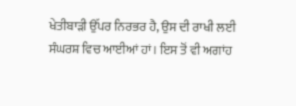ਖੇਤੀਬਾੜੀ ਉੱਪਰ ਨਿਰਭਰ ਹੈ, ਉਸ ਦੀ ਰਾਖੀ ਲਈ ਸੰਘਰਸ਼ ਵਿਚ ਆਈਆਂ ਹਾਂ। ਇਸ ਤੋਂ ਵੀ ਅਗਾਂਹ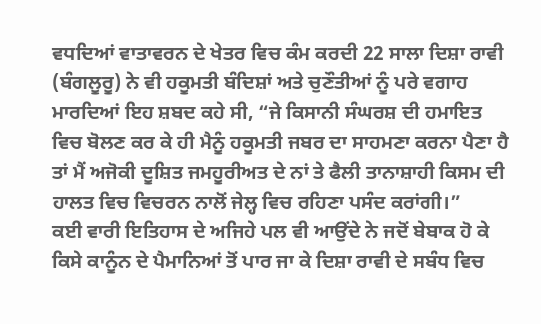ਵਧਦਿਆਂ ਵਾਤਾਵਰਨ ਦੇ ਖੇਤਰ ਵਿਚ ਕੰਮ ਕਰਦੀ 22 ਸਾਲਾ ਦਿਸ਼ਾ ਰਾਵੀ (ਬੰਗਲੂਰੂ) ਨੇ ਵੀ ਹਕੂਮਤੀ ਬੰਦਿਸ਼ਾਂ ਅਤੇ ਚੁਣੌਤੀਆਂ ਨੂੰ ਪਰੇ ਵਗਾਹ ਮਾਰਦਿਆਂ ਇਹ ਸ਼ਬਦ ਕਹੇ ਸੀ, “ਜੇ ਕਿਸਾਨੀ ਸੰਘਰਸ਼ ਦੀ ਹਮਾਇਤ ਵਿਚ ਬੋਲਣ ਕਰ ਕੇ ਹੀ ਮੈਨੂੰ ਹਕੂਮਤੀ ਜਬਰ ਦਾ ਸਾਹਮਣਾ ਕਰਨਾ ਪੈਣਾ ਹੈ ਤਾਂ ਮੈਂ ਅਜੋਕੀ ਦੂਸ਼ਿਤ ਜਮਹੂਰੀਅਤ ਦੇ ਨਾਂ ਤੇ ਫੈਲੀ ਤਾਨਾਸ਼ਾਹੀ ਕਿਸਮ ਦੀ ਹਾਲਤ ਵਿਚ ਵਿਚਰਨ ਨਾਲੋਂ ਜੇਲ੍ਹ ਵਿਚ ਰਹਿਣਾ ਪਸੰਦ ਕਰਾਂਗੀ।”
ਕਈ ਵਾਰੀ ਇਤਿਹਾਸ ਦੇ ਅਜਿਹੇ ਪਲ ਵੀ ਆਉਂਦੇ ਨੇ ਜਦੋਂ ਬੇਬਾਕ ਹੋ ਕੇ ਕਿਸੇ ਕਾਨੂੰਨ ਦੇ ਪੈਮਾਨਿਆਂ ਤੋਂ ਪਾਰ ਜਾ ਕੇ ਦਿਸ਼ਾ ਰਾਵੀ ਦੇ ਸਬੰਧ ਵਿਚ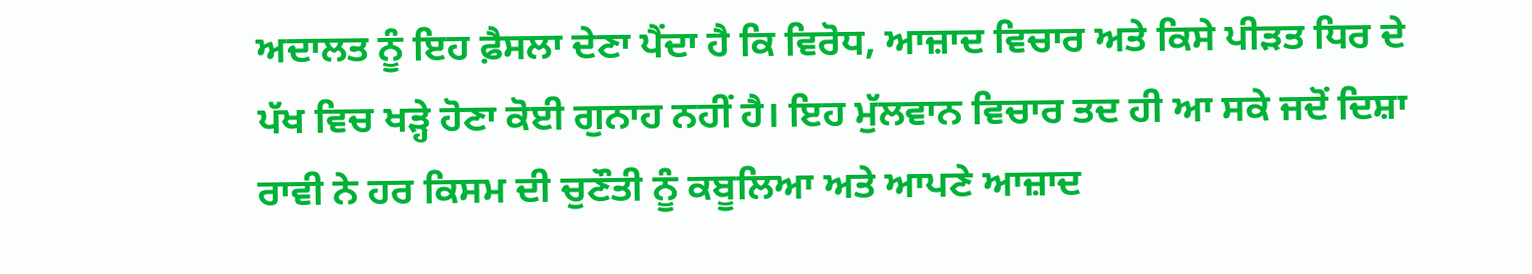ਅਦਾਲਤ ਨੂੰ ਇਹ ਫ਼ੈਸਲਾ ਦੇਣਾ ਪੈਂਦਾ ਹੈ ਕਿ ਵਿਰੋਧ, ਆਜ਼ਾਦ ਵਿਚਾਰ ਅਤੇ ਕਿਸੇ ਪੀੜਤ ਧਿਰ ਦੇ ਪੱਖ ਵਿਚ ਖੜ੍ਹੇ ਹੋਣਾ ਕੋਈ ਗੁਨਾਹ ਨਹੀਂ ਹੈ। ਇਹ ਮੁੱਲਵਾਨ ਵਿਚਾਰ ਤਦ ਹੀ ਆ ਸਕੇ ਜਦੋਂ ਦਿਸ਼ਾ ਰਾਵੀ ਨੇ ਹਰ ਕਿਸਮ ਦੀ ਚੁਣੌਤੀ ਨੂੰ ਕਬੂਲਿਆ ਅਤੇ ਆਪਣੇ ਆਜ਼ਾਦ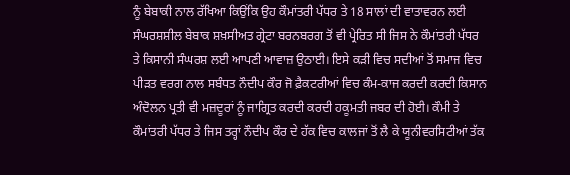ਨੂੰ ਬੇਬਾਕੀ ਨਾਲ ਰੱਖਿਆ ਕਿਉਂਕਿ ਉਹ ਕੌਮਾਂਤਰੀ ਪੱਧਰ ਤੇ 18 ਸਾਲਾਂ ਦੀ ਵਾਤਾਵਰਨ ਲਈ ਸੰਘਰਸ਼ਸ਼ੀਲ ਬੇਬਾਕ ਸ਼ਖ਼ਸੀਅਤ ਗ੍ਰੇਟਾ ਬਰਨਬਰਗ ਤੋਂ ਵੀ ਪ੍ਰੇਰਿਤ ਸੀ ਜਿਸ ਨੇ ਕੌਮਾਂਤਰੀ ਪੱਧਰ ਤੇ ਕਿਸਾਨੀ ਸੰਘਰਸ਼ ਲਈ ਆਪਣੀ ਆਵਾਜ਼ ਉਠਾਈ। ਇਸੇ ਕੜੀ ਵਿਚ ਸਦੀਆਂ ਤੋਂ ਸਮਾਜ ਵਿਚ ਪੀੜਤ ਵਰਗ ਨਾਲ ਸਬੰਧਤ ਨੌਦੀਪ ਕੌਰ ਜੋ ਫ਼ੈਕਟਰੀਆਂ ਵਿਚ ਕੰਮ-ਕਾਜ ਕਰਦੀ ਕਰਦੀ ਕਿਸਾਨ ਅੰਦੋਲਨ ਪ੍ਰਤੀ ਵੀ ਮਜ਼ਦੂਰਾਂ ਨੂੰ ਜਾਗ੍ਰਿਤ ਕਰਦੀ ਕਰਦੀ ਹਕੂਮਤੀ ਜਬਰ ਦੀ ਹੋਈ। ਕੌਮੀ ਤੇ ਕੌਮਾਂਤਰੀ ਪੱਧਰ ਤੇ ਜਿਸ ਤਰ੍ਹਾਂ ਨੌਦੀਪ ਕੌਰ ਦੇ ਹੱਕ ਵਿਚ ਕਾਲਜਾਂ ਤੋਂ ਲੈ ਕੇ ਯੂਨੀਵਰਸਿਟੀਆਂ ਤੱਕ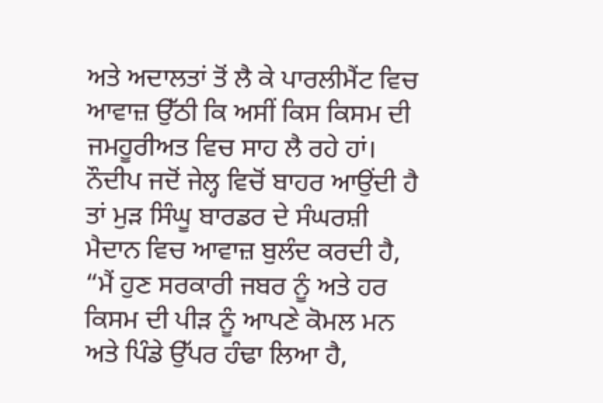ਅਤੇ ਅਦਾਲਤਾਂ ਤੋਂ ਲੈ ਕੇ ਪਾਰਲੀਮੈਂਟ ਵਿਚ ਆਵਾਜ਼ ਉੱਠੀ ਕਿ ਅਸੀਂ ਕਿਸ ਕਿਸਮ ਦੀ ਜਮਹੂਰੀਅਤ ਵਿਚ ਸਾਹ ਲੈ ਰਹੇ ਹਾਂ। ਨੌਦੀਪ ਜਦੋਂ ਜੇਲ੍ਹ ਵਿਚੋਂ ਬਾਹਰ ਆਉਂਦੀ ਹੈ ਤਾਂ ਮੁੜ ਸਿੰਘੂ ਬਾਰਡਰ ਦੇ ਸੰਘਰਸ਼ੀ ਮੈਦਾਨ ਵਿਚ ਆਵਾਜ਼ ਬੁਲੰਦ ਕਰਦੀ ਹੈ, “ਮੈਂ ਹੁਣ ਸਰਕਾਰੀ ਜਬਰ ਨੂੰ ਅਤੇ ਹਰ ਕਿਸਮ ਦੀ ਪੀੜ ਨੂੰ ਆਪਣੇ ਕੋਮਲ ਮਨ ਅਤੇ ਪਿੰਡੇ ਉੱਪਰ ਹੰਢਾ ਲਿਆ ਹੈ,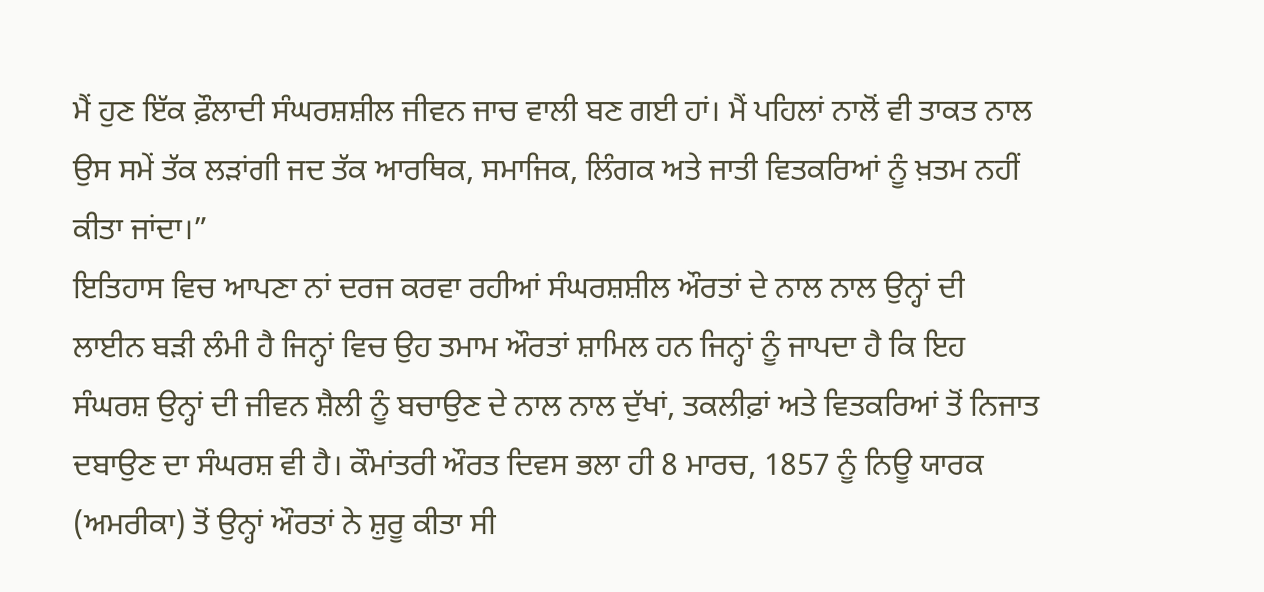ਮੈਂ ਹੁਣ ਇੱਕ ਫ਼ੌਲਾਦੀ ਸੰਘਰਸ਼ਸ਼ੀਲ ਜੀਵਨ ਜਾਚ ਵਾਲੀ ਬਣ ਗਈ ਹਾਂ। ਮੈਂ ਪਹਿਲਾਂ ਨਾਲੋਂ ਵੀ ਤਾਕਤ ਨਾਲ ਉਸ ਸਮੇਂ ਤੱਕ ਲੜਾਂਗੀ ਜਦ ਤੱਕ ਆਰਥਿਕ, ਸਮਾਜਿਕ, ਲਿੰਗਕ ਅਤੇ ਜਾਤੀ ਵਿਤਕਰਿਆਂ ਨੂੰ ਖ਼ਤਮ ਨਹੀਂ ਕੀਤਾ ਜਾਂਦਾ।”
ਇਤਿਹਾਸ ਵਿਚ ਆਪਣਾ ਨਾਂ ਦਰਜ ਕਰਵਾ ਰਹੀਆਂ ਸੰਘਰਸ਼ਸ਼ੀਲ ਔਰਤਾਂ ਦੇ ਨਾਲ ਨਾਲ ਉਨ੍ਹਾਂ ਦੀ ਲਾਈਨ ਬੜੀ ਲੰਮੀ ਹੈ ਜਿਨ੍ਹਾਂ ਵਿਚ ਉਹ ਤਮਾਮ ਔਰਤਾਂ ਸ਼ਾਮਿਲ ਹਨ ਜਿਨ੍ਹਾਂ ਨੂੰ ਜਾਪਦਾ ਹੈ ਕਿ ਇਹ ਸੰਘਰਸ਼ ਉਨ੍ਹਾਂ ਦੀ ਜੀਵਨ ਸ਼ੈਲੀ ਨੂੰ ਬਚਾਉਣ ਦੇ ਨਾਲ ਨਾਲ ਦੁੱਖਾਂ, ਤਕਲੀਫ਼ਾਂ ਅਤੇ ਵਿਤਕਰਿਆਂ ਤੋਂ ਨਿਜਾਤ ਦਬਾਉਣ ਦਾ ਸੰਘਰਸ਼ ਵੀ ਹੈ। ਕੌਮਾਂਤਰੀ ਔਰਤ ਦਿਵਸ ਭਲਾ ਹੀ 8 ਮਾਰਚ, 1857 ਨੂੰ ਨਿਊ ਯਾਰਕ (ਅਮਰੀਕਾ) ਤੋਂ ਉਨ੍ਹਾਂ ਔਰਤਾਂ ਨੇ ਸ਼ੁਰੂ ਕੀਤਾ ਸੀ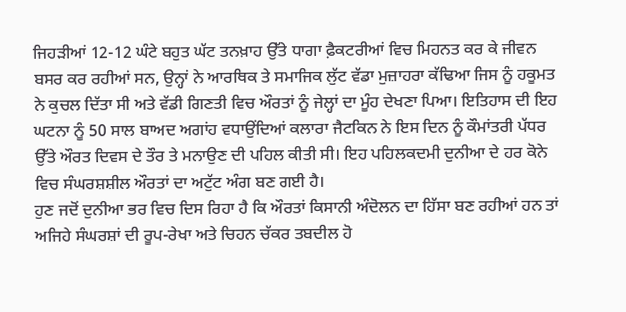ਜਿਹੜੀਆਂ 12-12 ਘੰਟੇ ਬਹੁਤ ਘੱਟ ਤਨਖ਼ਾਹ ਉੱਤੇ ਧਾਗਾ ਫ਼ੈਕਟਰੀਆਂ ਵਿਚ ਮਿਹਨਤ ਕਰ ਕੇ ਜੀਵਨ ਬਸਰ ਕਰ ਰਹੀਆਂ ਸਨ, ਉਨ੍ਹਾਂ ਨੇ ਆਰਥਿਕ ਤੇ ਸਮਾਜਿਕ ਲੁੱਟ ਵੱਡਾ ਮੁਜ਼ਾਹਰਾ ਕੱਢਿਆ ਜਿਸ ਨੂੰ ਹਕੂਮਤ ਨੇ ਕੁਚਲ ਦਿੱਤਾ ਸੀ ਅਤੇ ਵੱਡੀ ਗਿਣਤੀ ਵਿਚ ਔਰਤਾਂ ਨੂੰ ਜੇਲ੍ਹਾਂ ਦਾ ਮੂੰਹ ਦੇਖਣਾ ਪਿਆ। ਇਤਿਹਾਸ ਦੀ ਇਹ ਘਟਨਾ ਨੂੰ 50 ਸਾਲ ਬਾਅਦ ਅਗਾਂਹ ਵਧਾਉਂਦਿਆਂ ਕਲਾਰਾ ਜੈਟਕਿਨ ਨੇ ਇਸ ਦਿਨ ਨੂੰ ਕੌਮਾਂਤਰੀ ਪੱਧਰ ਉੱਤੇ ਔਰਤ ਦਿਵਸ ਦੇ ਤੌਰ ਤੇ ਮਨਾਉਣ ਦੀ ਪਹਿਲ ਕੀਤੀ ਸੀ। ਇਹ ਪਹਿਲਕਦਮੀ ਦੁਨੀਆ ਦੇ ਹਰ ਕੋਨੇ ਵਿਚ ਸੰਘਰਸ਼ਸ਼ੀਲ ਔਰਤਾਂ ਦਾ ਅਟੁੱਟ ਅੰਗ ਬਣ ਗਈ ਹੈ।
ਹੁਣ ਜਦੋਂ ਦੁਨੀਆ ਭਰ ਵਿਚ ਦਿਸ ਰਿਹਾ ਹੈ ਕਿ ਔਰਤਾਂ ਕਿਸਾਨੀ ਅੰਦੋਲਨ ਦਾ ਹਿੱਸਾ ਬਣ ਰਹੀਆਂ ਹਨ ਤਾਂ ਅਜਿਹੇ ਸੰਘਰਸ਼ਾਂ ਦੀ ਰੂਪ-ਰੇਖਾ ਅਤੇ ਚਿਹਨ ਚੱਕਰ ਤਬਦੀਲ ਹੋ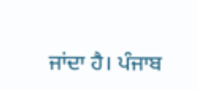ਜਾਂਦਾ ਹੈ। ਪੰਜਾਬ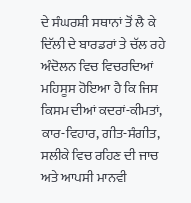ਦੇ ਸੰਘਰਸ਼ੀ ਸਥਾਨਾਂ ਤੋਂ ਲੈ ਕੇ ਦਿੱਲੀ ਦੇ ਬਾਰਡਰਾਂ ਤੇ ਚੱਲ ਰਹੇ ਅੰਦੋਲਨ ਵਿਚ ਵਿਚਰਦਿਆਂ ਮਹਿਸੂਸ ਹੋਇਆ ਹੈ ਕਿ ਜਿਸ ਕਿਸਮ ਦੀਆਂ ਕਦਰਾਂ-ਕੀਮਤਾਂ, ਕਾਰ-ਵਿਹਾਰ, ਗੀਤ-ਸੰਗੀਤ, ਸਲੀਕੇ ਵਿਚ ਰਹਿਣ ਦੀ ਜਾਚ ਅਤੇ ਆਪਸੀ ਮਾਨਵੀ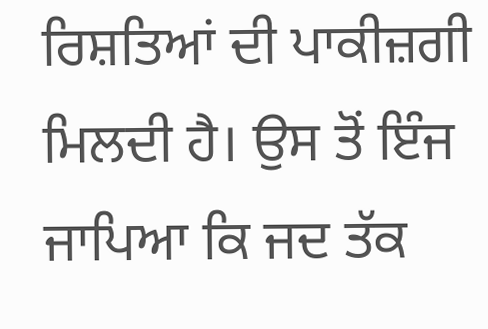ਰਿਸ਼ਤਿਆਂ ਦੀ ਪਾਕੀਜ਼ਗੀ ਮਿਲਦੀ ਹੈ। ਉਸ ਤੋਂ ਇੰਜ ਜਾਪਿਆ ਕਿ ਜਦ ਤੱਕ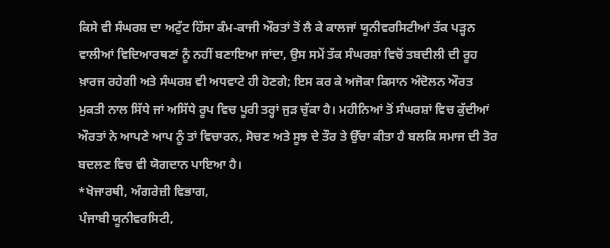ਕਿਸੇ ਵੀ ਸੰਘਰਸ਼ ਦਾ ਅਟੁੱਟ ਹਿੱਸਾ ਕੰਮ-ਕਾਜੀ ਔਰਤਾਂ ਤੋਂ ਲੈ ਕੇ ਕਾਲਜਾਂ ਯੂਨੀਵਰਸਿਟੀਆਂ ਤੱਕ ਪੜ੍ਹਨ ਵਾਲੀਆਂ ਵਿਦਿਆਰਥਣਾਂ ਨੂੰ ਨਹੀਂ ਬਣਾਇਆ ਜਾਂਦਾ, ਉਸ ਸਮੇਂ ਤੱਕ ਸੰਘਰਸ਼ਾਂ ਵਿਚੋਂ ਤਬਦੀਲੀ ਦੀ ਰੂਹ ਖ਼ਾਰਜ ਰਹੇਗੀ ਅਤੇ ਸੰਘਰਸ਼ ਵੀ ਅਧਵਾਟੇ ਹੀ ਹੋਣਗੇ; ਇਸ ਕਰ ਕੇ ਅਜੋਕਾ ਕਿਸਾਨ ਅੰਦੋਲਨ ਔਰਤ ਮੁਕਤੀ ਨਾਲ ਸਿੱਧੇ ਜਾਂ ਅਸਿੱਧੇ ਰੂਪ ਵਿਚ ਪੂਰੀ ਤਰ੍ਹਾਂ ਜੁੜ ਚੁੱਕਾ ਹੈ। ਮਹੀਨਿਆਂ ਤੋਂ ਸੰਘਰਸ਼ਾਂ ਵਿਚ ਕੁੱਦੀਆਂ ਔਰਤਾਂ ਨੇ ਆਪਣੇ ਆਪ ਨੂੰ ਤਾਂ ਵਿਚਾਰਨ, ਸੋਚਣ ਅਤੇ ਸੂਝ ਦੇ ਤੌਰ ਤੇ ਉੱਚਾ ਕੀਤਾ ਹੈ ਬਲਕਿ ਸਮਾਜ ਦੀ ਤੋਰ ਬਦਲਣ ਵਿਚ ਵੀ ਯੋਗਦਾਨ ਪਾਇਆ ਹੈ।
*ਖੋਜਾਰਥੀ, ਅੰਗਰੇਜ਼ੀ ਵਿਭਾਗ,
ਪੰਜਾਬੀ ਯੂਨੀਵਰਸਿਟੀ,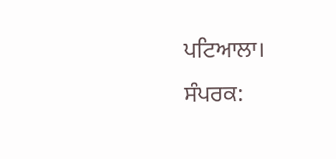ਪਟਿਆਲਾ।
ਸੰਪਰਕ: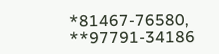*81467-76580, **97791-34186